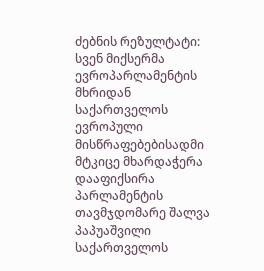ძებნის რეზულტატი:
სვენ მიქსერმა ევროპარლამენტის მხრიდან საქართველოს ევროპული მისწრაფებებისადმი მტკიცე მხარდაჭერა დააფიქსირა
პარლამენტის თავმჯდომარე შალვა პაპუაშვილი საქართველოს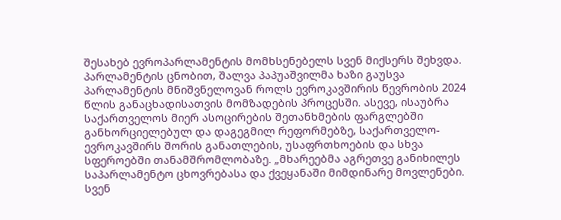შესახებ ევროპარლამენტის მომხსენებელს სვენ მიქსერს შეხვდა. პარლამენტის ცნობით, შალვა პაპუაშვილმა ხაზი გაუსვა პარლამენტის მნიშვნელოვან როლს ევროკავშირის წევრობის 2024 წლის განაცხადისათვის მომზადების პროცესში. ასევე, ისაუბრა საქართველოს მიერ ასოცირების შეთანხმების ფარგლებში განხორციელებულ და დაგეგმილ რეფორმებზე, საქართველო-ევროკავშირს შორის განათლების, უსაფრთხოების და სხვა სფეროებში თანამშრომლობაზე. „მხარეებმა აგრეთვე განიხილეს საპარლამენტო ცხოვრებასა და ქვეყანაში მიმდინარე მოვლენები. სვენ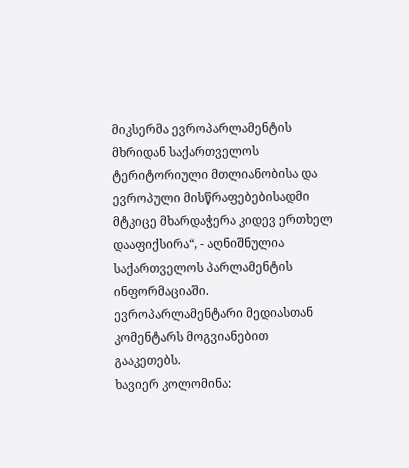მიკსერმა ევროპარლამენტის მხრიდან საქართველოს ტერიტორიული მთლიანობისა და ევროპული მისწრაფებებისადმი მტკიცე მხარდაჭერა კიდევ ერთხელ დააფიქსირა“, - აღნიშნულია საქართველოს პარლამენტის ინფორმაციაში. ევროპარლამენტარი მედიასთან კომენტარს მოგვიანებით გააკეთებს.
ხავიერ კოლომინა: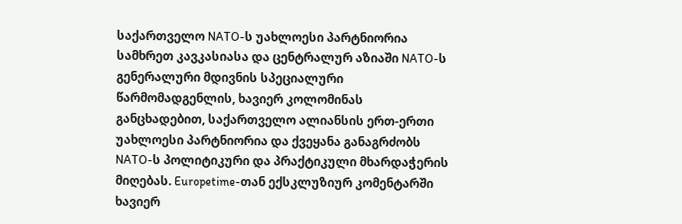საქართველო NATO-ს უახლოესი პარტნიორია
სამხრეთ კავკასიასა და ცენტრალურ აზიაში NATO-ს გენერალური მდივნის სპეციალური წარმომადგენლის, ხავიერ კოლომინას განცხადებით, საქართველო ალიანსის ერთ-ერთი უახლოესი პარტნიორია და ქვეყანა განაგრძობს NATO-ს პოლიტიკური და პრაქტიკული მხარდაჭერის მიღებას. Europetime-თან ექსკლუზიურ კომენტარში ხავიერ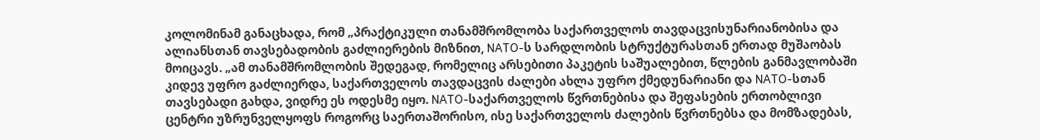კოლომინამ განაცხადა, რომ „პრაქტიკული თანამშრომლობა საქართველოს თავდაცვისუნარიანობისა და ალიანსთან თავსებადობის გაძლიერების მიზნით, NATO-ს სარდლობის სტრუქტურასთან ერთად მუშაობას მოიცავს. „ამ თანამშრომლობის შედეგად, რომელიც არსებითი პაკეტის საშუალებით, წლების განმავლობაში კიდევ უფრო გაძლიერდა, საქართველოს თავდაცვის ძალები ახლა უფრო ქმედუნარიანი და NATO-სთან თავსებადი გახდა, ვიდრე ეს ოდესმე იყო. NATO-საქართველოს წვრთნებისა და შეფასების ერთობლივი ცენტრი უზრუნველყოფს როგორც საერთაშორისო, ისე საქართველოს ძალების წვრთნებსა და მომზადებას,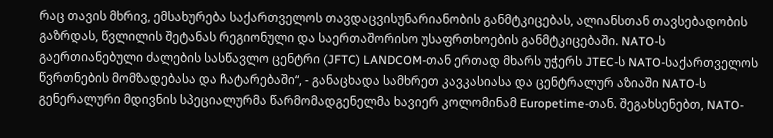რაც თავის მხრივ, ემსახურება საქართველოს თავდაცვისუნარიანობის განმტკიცებას, ალიანსთან თავსებადობის გაზრდას, წვლილის შეტანას რეგიონული და საერთაშორისო უსაფრთხოების განმტკიცებაში. NATO-ს გაერთიანებული ძალების სასწავლო ცენტრი (JFTC) LANDCOM-თან ერთად მხარს უჭერს JTEC-ს NATO-საქართველოს წვრთნების მომზადებასა და ჩატარებაში“, - განაცხადა სამხრეთ კავკასიასა და ცენტრალურ აზიაში NATO-ს გენერალური მდივნის სპეციალურმა წარმომადგენელმა ხავიერ კოლომინამ Europetime-თან. შეგახსენებთ, NATO-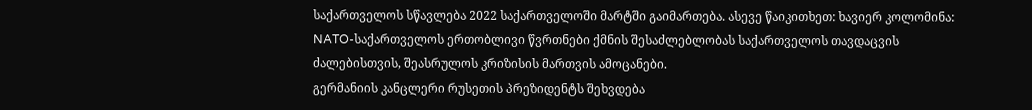საქართველოს სწავლება 2022 საქართველოში მარტში გაიმართება. ასევე წაიკითხეთ: ხავიერ კოლომინა: NATO-საქართველოს ერთობლივი წვრთნები ქმნის შესაძლებლობას საქართველოს თავდაცვის ძალებისთვის, შეასრულოს კრიზისის მართვის ამოცანები.
გერმანიის კანცლერი რუსეთის პრეზიდენტს შეხვდება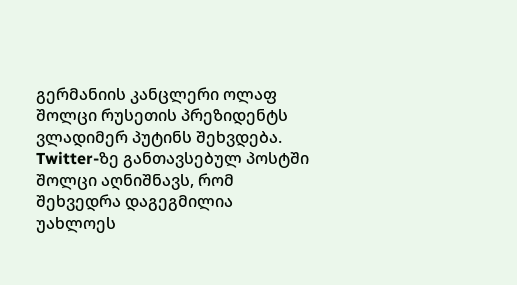გერმანიის კანცლერი ოლაფ შოლცი რუსეთის პრეზიდენტს ვლადიმერ პუტინს შეხვდება. Twitter-ზე განთავსებულ პოსტში შოლცი აღნიშნავს, რომ შეხვედრა დაგეგმილია უახლოეს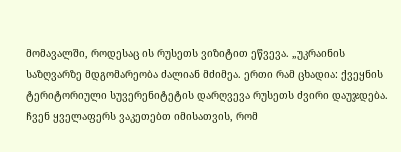მომავალში, როდესაც ის რუსეთს ვიზიტით ეწვევა. „უკრაინის საზღვარზე მდგომარეობა ძალიან მძიმეა. ერთი რამ ცხადია: ქვეყნის ტერიტორიული სუვერენიტეტის დარღვევა რუსეთს ძვირი დაუჯდება. ჩვენ ყველაფერს ვაკეთებთ იმისათვის, რომ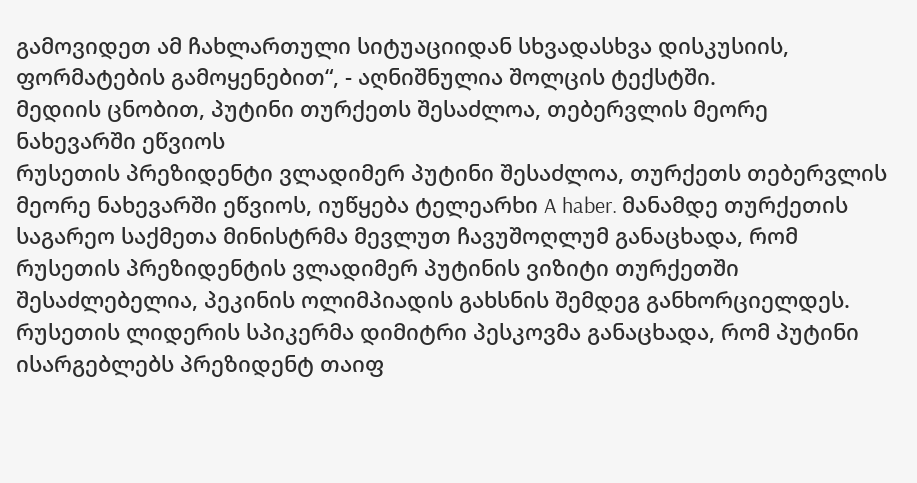გამოვიდეთ ამ ჩახლართული სიტუაციიდან სხვადასხვა დისკუსიის, ფორმატების გამოყენებით“, - აღნიშნულია შოლცის ტექსტში.
მედიის ცნობით, პუტინი თურქეთს შესაძლოა, თებერვლის მეორე ნახევარში ეწვიოს
რუსეთის პრეზიდენტი ვლადიმერ პუტინი შესაძლოა, თურქეთს თებერვლის მეორე ნახევარში ეწვიოს, იუწყება ტელეარხი A haber. მანამდე თურქეთის საგარეო საქმეთა მინისტრმა მევლუთ ჩავუშოღლუმ განაცხადა, რომ რუსეთის პრეზიდენტის ვლადიმერ პუტინის ვიზიტი თურქეთში შესაძლებელია, პეკინის ოლიმპიადის გახსნის შემდეგ განხორციელდეს. რუსეთის ლიდერის სპიკერმა დიმიტრი პესკოვმა განაცხადა, რომ პუტინი ისარგებლებს პრეზიდენტ თაიფ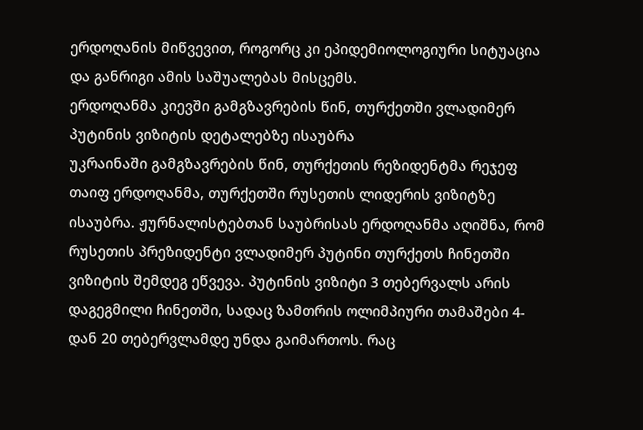ერდოღანის მიწვევით, როგორც კი ეპიდემიოლოგიური სიტუაცია და განრიგი ამის საშუალებას მისცემს.
ერდოღანმა კიევში გამგზავრების წინ, თურქეთში ვლადიმერ პუტინის ვიზიტის დეტალებზე ისაუბრა
უკრაინაში გამგზავრების წინ, თურქეთის რეზიდენტმა რეჯეფ თაიფ ერდოღანმა, თურქეთში რუსეთის ლიდერის ვიზიტზე ისაუბრა. ჟურნალისტებთან საუბრისას ერდოღანმა აღიშნა, რომ რუსეთის პრეზიდენტი ვლადიმერ პუტინი თურქეთს ჩინეთში ვიზიტის შემდეგ ეწვევა. პუტინის ვიზიტი 3 თებერვალს არის დაგეგმილი ჩინეთში, სადაც ზამთრის ოლიმპიური თამაშები 4-დან 20 თებერვლამდე უნდა გაიმართოს. რაც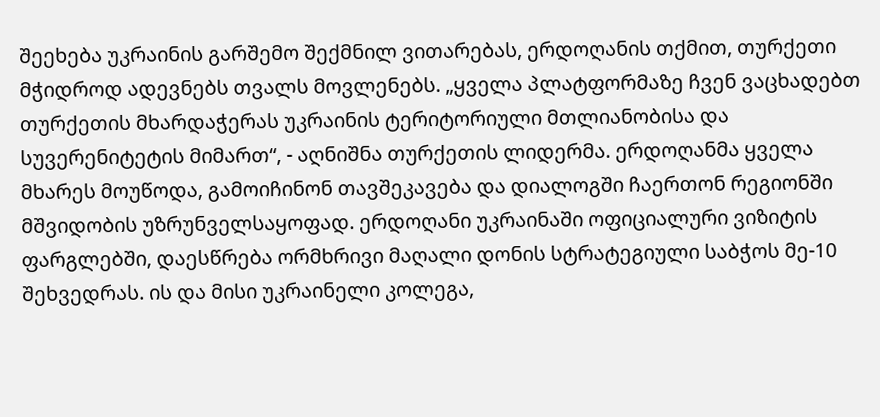შეეხება უკრაინის გარშემო შექმნილ ვითარებას, ერდოღანის თქმით, თურქეთი მჭიდროდ ადევნებს თვალს მოვლენებს. „ყველა პლატფორმაზე ჩვენ ვაცხადებთ თურქეთის მხარდაჭერას უკრაინის ტერიტორიული მთლიანობისა და სუვერენიტეტის მიმართ“, - აღნიშნა თურქეთის ლიდერმა. ერდოღანმა ყველა მხარეს მოუწოდა, გამოიჩინონ თავშეკავება და დიალოგში ჩაერთონ რეგიონში მშვიდობის უზრუნველსაყოფად. ერდოღანი უკრაინაში ოფიციალური ვიზიტის ფარგლებში, დაესწრება ორმხრივი მაღალი დონის სტრატეგიული საბჭოს მე-10 შეხვედრას. ის და მისი უკრაინელი კოლეგა,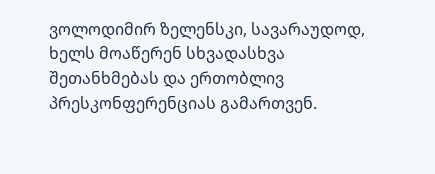ვოლოდიმირ ზელენსკი, სავარაუდოდ, ხელს მოაწერენ სხვადასხვა შეთანხმებას და ერთობლივ პრესკონფერენციას გამართვენ.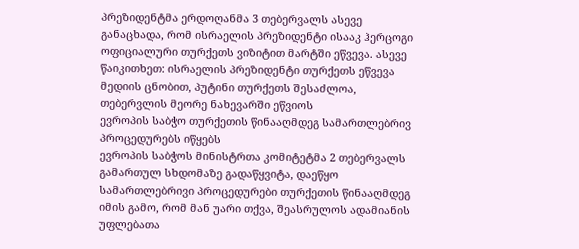პრეზიდენტმა ერდოღანმა 3 თებერვალს ასევე განაცხადა, რომ ისრაელის პრეზიდენტი ისააკ ჰერცოგი ოფიციალური თურქეთს ვიზიტით მარტში ეწვევა. ასევე წაიკითხეთ: ისრაელის პრეზიდენტი თურქეთს ეწვევა მედიის ცნობით, პუტინი თურქეთს შესაძლოა, თებერვლის მეორე ნახევარში ეწვიოს
ევროპის საბჭო თურქეთის წინააღმდეგ სამართლებრივ პროცედურებს იწყებს
ევროპის საბჭოს მინისტრთა კომიტეტმა 2 თებერვალს გამართულ სხდომაზე გადაწყვიტა, დაეწყო სამართლებრივი პროცედურები თურქეთის წინააღმდეგ იმის გამო, რომ მან უარი თქვა, შეასრულოს ადამიანის უფლებათა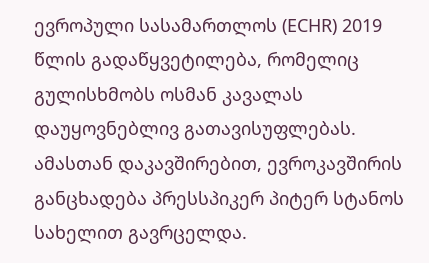ევროპული სასამართლოს (ECHR) 2019 წლის გადაწყვეტილება, რომელიც გულისხმობს ოსმან კავალას დაუყოვნებლივ გათავისუფლებას. ამასთან დაკავშირებით, ევროკავშირის განცხადება პრესსპიკერ პიტერ სტანოს სახელით გავრცელდა.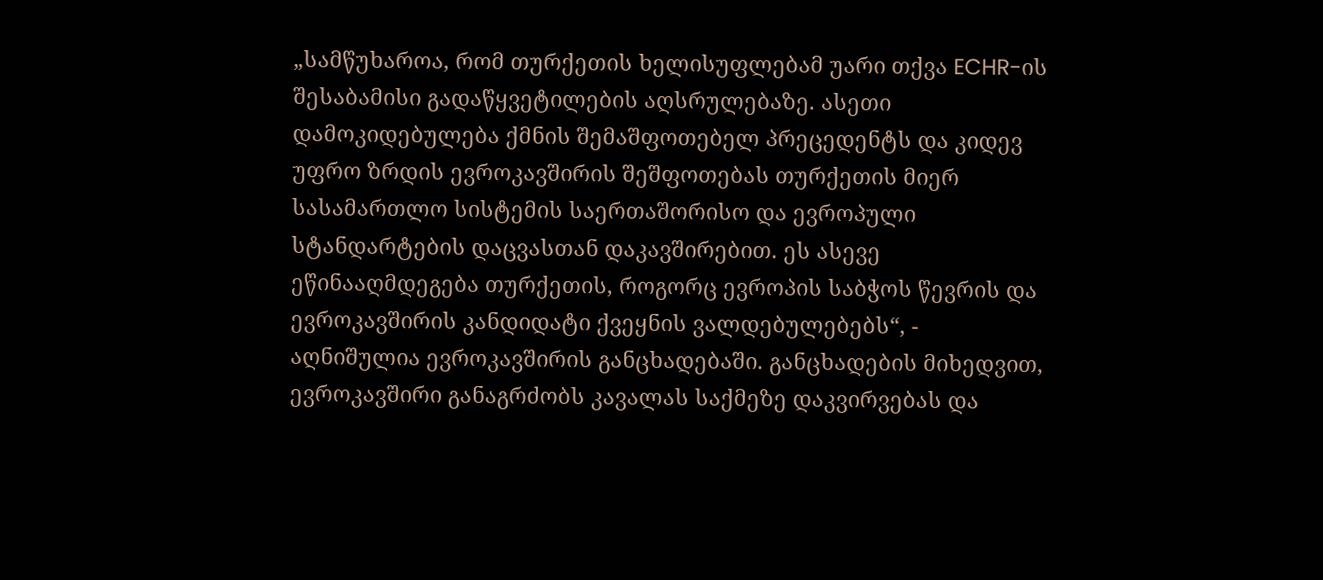„სამწუხაროა, რომ თურქეთის ხელისუფლებამ უარი თქვა ECHR-ის შესაბამისი გადაწყვეტილების აღსრულებაზე. ასეთი დამოკიდებულება ქმნის შემაშფოთებელ პრეცედენტს და კიდევ უფრო ზრდის ევროკავშირის შეშფოთებას თურქეთის მიერ სასამართლო სისტემის საერთაშორისო და ევროპული სტანდარტების დაცვასთან დაკავშირებით. ეს ასევე ეწინააღმდეგება თურქეთის, როგორც ევროპის საბჭოს წევრის და ევროკავშირის კანდიდატი ქვეყნის ვალდებულებებს“, - აღნიშულია ევროკავშირის განცხადებაში. განცხადების მიხედვით, ევროკავშირი განაგრძობს კავალას საქმეზე დაკვირვებას და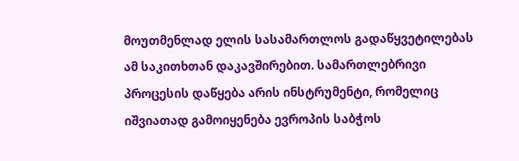მოუთმენლად ელის სასამართლოს გადაწყვეტილებას ამ საკითხთან დაკავშირებით. სამართლებრივი პროცესის დაწყება არის ინსტრუმენტი, რომელიც იშვიათად გამოიყენება ევროპის საბჭოს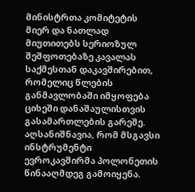მინისტრთა კომიტეტის მიერ და ნათლად მიუთითებს სერიოზულ შეშფოთებაზე კავალას საქმესთან დაკავშირებით, რომელიც წლების განმავლობაში იმყოფება ციხეში დანაშაულისთვის გასამართლების გარეშე. აღსანიშნავია, რომ მსგავსი ინსტრუმენტი ევროკავშირმა პოლონეთის წინააღმდეგ გამოიყენა.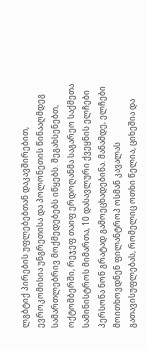ლგბტიქ პირების უფლებებთან დაკავშირებით, ევროკომისია უნგრეთისა და პოლონეთის წინააღმდეგ სამართლებრივ მოქმედებებს იწყებს. შეგახსენებთ, ოქტომბერში, რეჯეფ თაიფ ერდოღანმა საგარეო საქმეთა სამინისტროს მიმართა, 10 დასავლური ქვეყნის ელჩები პერსონა ნონ გრატად გამოეცხადებინა. მანამდე, ელჩები მოითხოვდნენ ფილანტროპ ოსმან კავალას გათავისუფლებას, რომელიც ოთხი წელია, ციხეშია და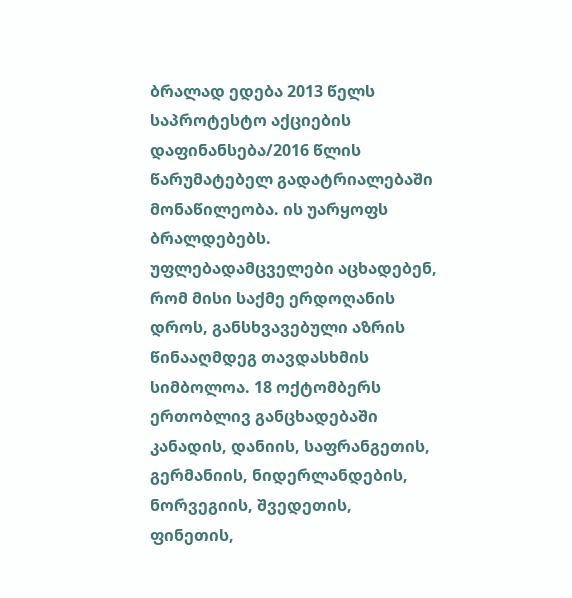ბრალად ედება 2013 წელს საპროტესტო აქციების დაფინანსება/2016 წლის წარუმატებელ გადატრიალებაში მონაწილეობა. ის უარყოფს ბრალდებებს. უფლებადამცველები აცხადებენ, რომ მისი საქმე ერდოღანის დროს, განსხვავებული აზრის წინააღმდეგ თავდასხმის სიმბოლოა. 18 ოქტომბერს ერთობლივ განცხადებაში კანადის, დანიის, საფრანგეთის, გერმანიის, ნიდერლანდების, ნორვეგიის, შვედეთის, ფინეთის,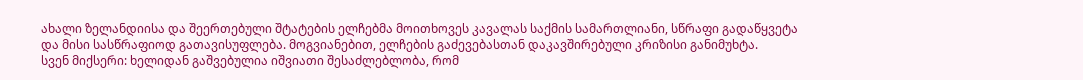ახალი ზელანდიისა და შეერთებული შტატების ელჩებმა მოითხოვეს კავალას საქმის სამართლიანი, სწრაფი გადაწყვეტა და მისი სასწრაფიოდ გათავისუფლება. მოგვიანებით, ელჩების გაძევებასთან დაკავშირებული კრიზისი განიმუხტა.
სვენ მიქსერი: ხელიდან გაშვებულია იშვიათი შესაძლებლობა, რომ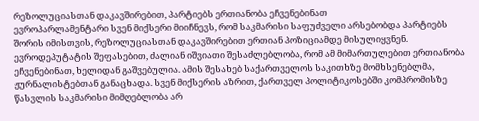რეზოლუციასთან დაკავშირებით, პარტიებს ერთიანობა ეჩვენებინათ
ევროპარლამენტარი სვენ მიქსერი მიიჩნევს, რომ საკმარისი საფუძველი არსებობდა პარტიებს შორის იმისთვის, რეზოლუციასთან დაკავშირებით ერთიან პოზიციამდე მისულიყვნენ. ევროდეპუტატის შეფასებით, ძალიან იშვიათი შესაძლებლობა, რომ ამ მიმართულებით ერთიანობა ეჩვენებინათ, ხელიდან გაშვებულია. ამის შესახებ საქართველოს საკითხზე მომხსენებლმა, ჟურნალისტებთან განაცხადა. სვენ მიქსერის აზრით, ქართველ პოლიტიკოსებში კომპრომისზე წასვლის საკმარისი მიმღებლობა არ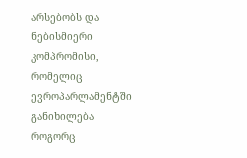არსებობს და ნებისმიერი კომპრომისი, რომელიც ევროპარლამენტში განიხილება როგორც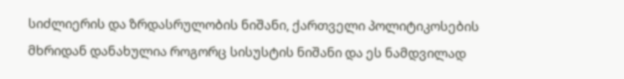სიძლიერის და ზრდასრულობის ნიშანი, ქართველი პოლიტიკოსების მხრიდან დანახულია როგორც სისუსტის ნიშანი და ეს ნამდვილად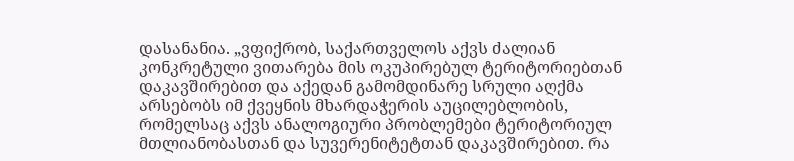დასანანია. „ვფიქრობ, საქართველოს აქვს ძალიან კონკრეტული ვითარება მის ოკუპირებულ ტერიტორიებთან დაკავშირებით და აქედან გამომდინარე სრული აღქმა არსებობს იმ ქვეყნის მხარდაჭერის აუცილებლობის, რომელსაც აქვს ანალოგიური პრობლემები ტერიტორიულ მთლიანობასთან და სუვერენიტეტთან დაკავშირებით. რა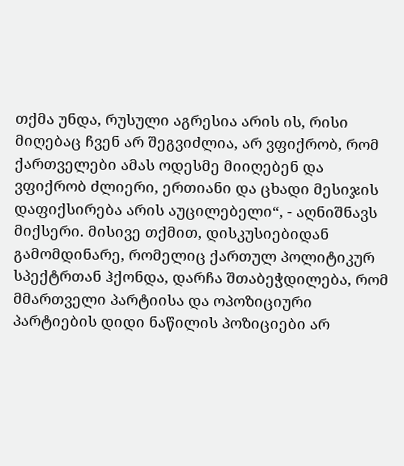თქმა უნდა, რუსული აგრესია არის ის, რისი მიღებაც ჩვენ არ შეგვიძლია, არ ვფიქრობ, რომ ქართველები ამას ოდესმე მიიღებენ და ვფიქრობ ძლიერი, ერთიანი და ცხადი მესიჯის დაფიქსირება არის აუცილებელი“, - აღნიშნავს მიქსერი. მისივე თქმით, დისკუსიებიდან გამომდინარე, რომელიც ქართულ პოლიტიკურ სპექტრთან ჰქონდა, დარჩა შთაბეჭდილება, რომ მმართველი პარტიისა და ოპოზიციური პარტიების დიდი ნაწილის პოზიციები არ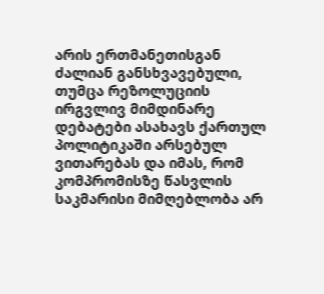არის ერთმანეთისგან ძალიან განსხვავებული, თუმცა რეზოლუციის ირგვლივ მიმდინარე დებატები ასახავს ქართულ პოლიტიკაში არსებულ ვითარებას და იმას, რომ კომპრომისზე წასვლის საკმარისი მიმღებლობა არ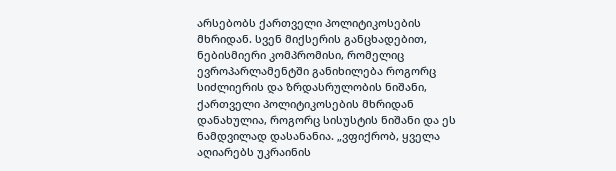არსებობს ქართველი პოლიტიკოსების მხრიდან. სვენ მიქსერის განცხადებით, ნებისმიერი კომპრომისი, რომელიც ევროპარლამენტში განიხილება როგორც სიძლიერის და ზრდასრულობის ნიშანი, ქართველი პოლიტიკოსების მხრიდან დანახულია, როგორც სისუსტის ნიშანი და ეს ნამდვილად დასანანია. „ვფიქრობ, ყველა აღიარებს უკრაინის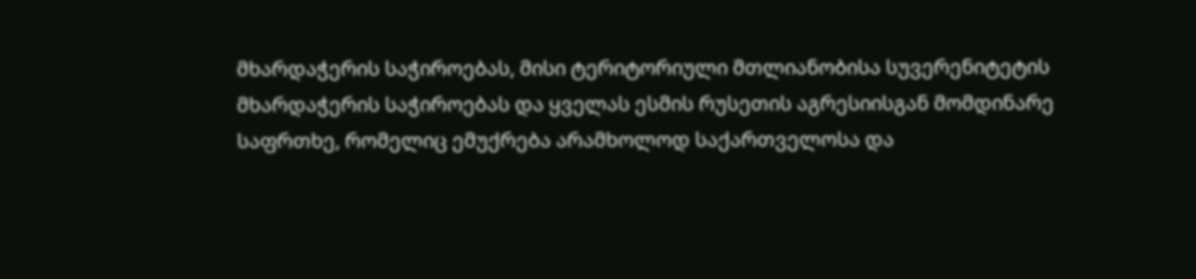მხარდაჭერის საჭიროებას, მისი ტერიტორიული მთლიანობისა სუვერენიტეტის მხარდაჭერის საჭიროებას და ყველას ესმის რუსეთის აგრესიისგან მომდინარე საფრთხე, რომელიც ემუქრება არამხოლოდ საქართველოსა და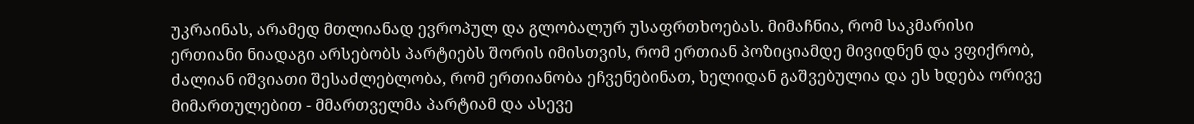უკრაინას, არამედ მთლიანად ევროპულ და გლობალურ უსაფრთხოებას. მიმაჩნია, რომ საკმარისი ერთიანი ნიადაგი არსებობს პარტიებს შორის იმისთვის, რომ ერთიან პოზიციამდე მივიდნენ და ვფიქრობ, ძალიან იშვიათი შესაძლებლობა, რომ ერთიანობა ეჩვენებინათ, ხელიდან გაშვებულია და ეს ხდება ორივე მიმართულებით - მმართველმა პარტიამ და ასევე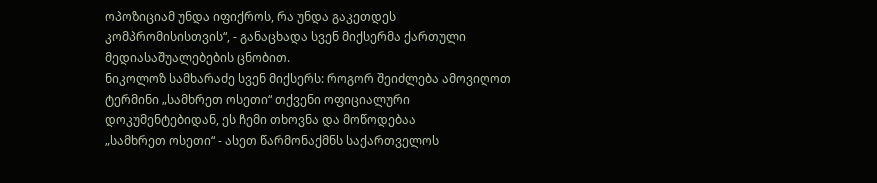ოპოზიციამ უნდა იფიქროს, რა უნდა გაკეთდეს კომპრომისისთვის“, - განაცხადა სვენ მიქსერმა ქართული მედიასაშუალებების ცნობით.
ნიკოლოზ სამხარაძე სვენ მიქსერს: როგორ შეიძლება ამოვიღოთ ტერმინი „სამხრეთ ოსეთი“ თქვენი ოფიციალური დოკუმენტებიდან, ეს ჩემი თხოვნა და მოწოდებაა
„სამხრეთ ოსეთი“ - ასეთ წარმონაქმნს საქართველოს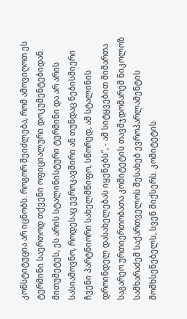კონსტიტუცია არ იცნობს. როგორ შეიძლება, რომ ამოვიღოთ ეს ტერმინი საერთოდ თქვენი ოფიციალური დოკუმენტებიდან. მითუმეტეს, ეს არის სტალინისტური ტერმინი და არ არის სასიამოვნო, როდესაც ევროკავშირი ან თუნდაც ნებისმიერი ჩვენი პარტნიორი სახელმწიფო, სწორედ, ამ სტალინის დროინდელ დასახელებას იყენებს“, - ამ სიტყვებით მიმართა საგარეო ურთიერთობათა კომიტეტის თავმჯდომარემ ნიკოლოზ სამხარაძემ საქართველოს შესახებ ევროპარლამენტის მომხსენებელს, სვენ მიქსერს. კომიტეტის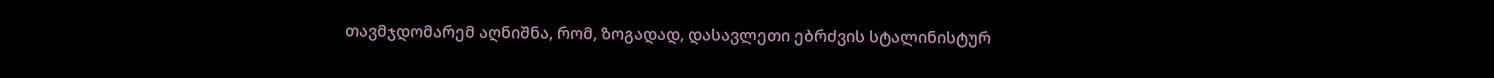თავმჯდომარემ აღნიშნა, რომ, ზოგადად, დასავლეთი ებრძვის სტალინისტურ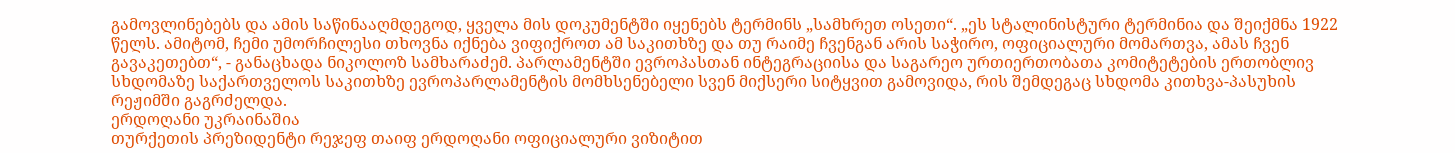გამოვლინებებს და ამის საწინააღმდეგოდ, ყველა მის დოკუმენტში იყენებს ტერმინს „სამხრეთ ოსეთი“. „ეს სტალინისტური ტერმინია და შეიქმნა 1922 წელს. ამიტომ, ჩემი უმორჩილესი თხოვნა იქნება ვიფიქროთ ამ საკითხზე და თუ რაიმე ჩვენგან არის საჭირო, ოფიციალური მომართვა, ამას ჩვენ გავაკეთებთ“, - განაცხადა ნიკოლოზ სამხარაძემ. პარლამენტში ევროპასთან ინტეგრაციისა და საგარეო ურთიერთობათა კომიტეტების ერთობლივ სხდომაზე საქართველოს საკითხზე ევროპარლამენტის მომხსენებელი სვენ მიქსერი სიტყვით გამოვიდა, რის შემდეგაც სხდომა კითხვა-პასუხის რეჟიმში გაგრძელდა.
ერდოღანი უკრაინაშია
თურქეთის პრეზიდენტი რეჯეფ თაიფ ერდოღანი ოფიციალური ვიზიტით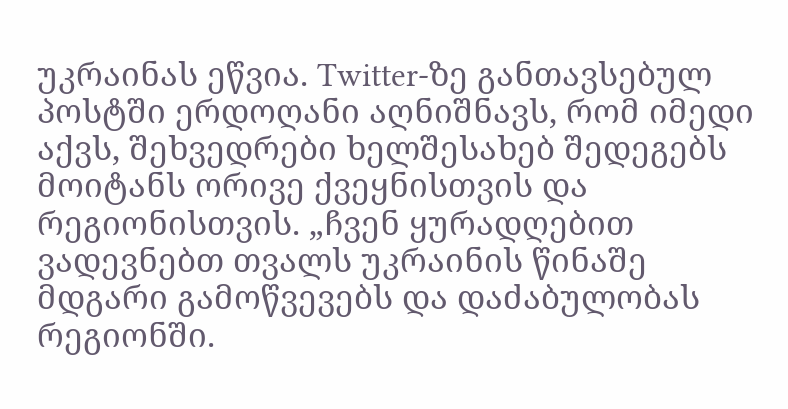უკრაინას ეწვია. Twitter-ზე განთავსებულ პოსტში ერდოღანი აღნიშნავს, რომ იმედი აქვს, შეხვედრები ხელშესახებ შედეგებს მოიტანს ორივე ქვეყნისთვის და რეგიონისთვის. „ჩვენ ყურადღებით ვადევნებთ თვალს უკრაინის წინაშე მდგარი გამოწვევებს და დაძაბულობას რეგიონში.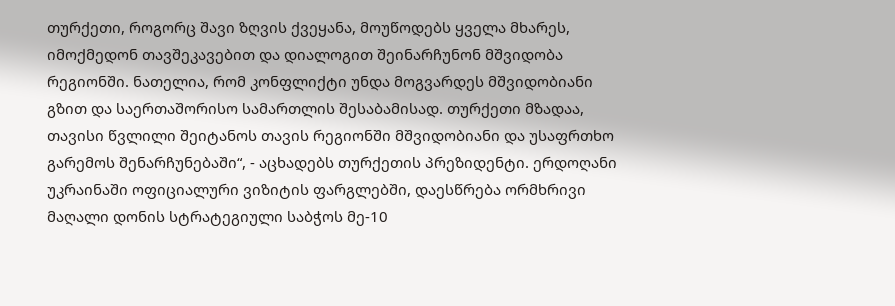თურქეთი, როგორც შავი ზღვის ქვეყანა, მოუწოდებს ყველა მხარეს, იმოქმედონ თავშეკავებით და დიალოგით შეინარჩუნონ მშვიდობა რეგიონში. ნათელია, რომ კონფლიქტი უნდა მოგვარდეს მშვიდობიანი გზით და საერთაშორისო სამართლის შესაბამისად. თურქეთი მზადაა, თავისი წვლილი შეიტანოს თავის რეგიონში მშვიდობიანი და უსაფრთხო გარემოს შენარჩუნებაში“, - აცხადებს თურქეთის პრეზიდენტი. ერდოღანი უკრაინაში ოფიციალური ვიზიტის ფარგლებში, დაესწრება ორმხრივი მაღალი დონის სტრატეგიული საბჭოს მე-10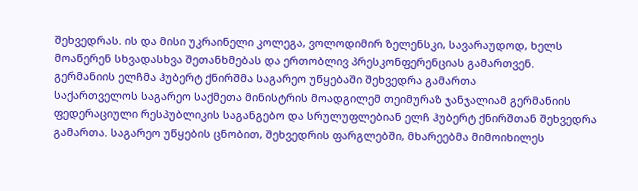შეხვედრას. ის და მისი უკრაინელი კოლეგა, ვოლოდიმირ ზელენსკი, სავარაუდოდ, ხელს მოაწერენ სხვადასხვა შეთანხმებას და ერთობლივ პრესკონფერენციას გამართვენ.
გერმანიის ელჩმა ჰუბერტ ქნირშმა საგარეო უწყებაში შეხვედრა გამართა
საქართველოს საგარეო საქმეთა მინისტრის მოადგილემ თეიმურაზ ჯანჯალიამ გერმანიის ფედერაციული რესპუბლიკის საგანგებო და სრულუფლებიან ელჩ ჰუბერტ ქნირშთან შეხვედრა გამართა. საგარეო უწყების ცნობით, შეხვედრის ფარგლებში, მხარეებმა მიმოიხილეს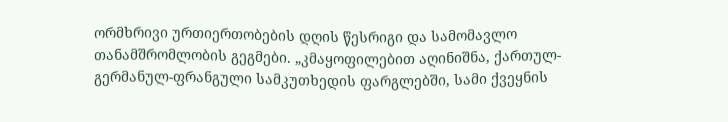ორმხრივი ურთიერთობების დღის წესრიგი და სამომავლო თანამშრომლობის გეგმები. „კმაყოფილებით აღინიშნა, ქართულ-გერმანულ-ფრანგული სამკუთხედის ფარგლებში, სამი ქვეყნის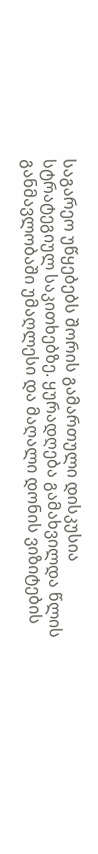საგარეო უწყებებს შორის გამართული დისკუსია სტრატეგიულ საკითხებზე. ყურადღება გამახვილდა წლის განმავლობაში უმაღლესი და მაღალი დონის ვიზიტების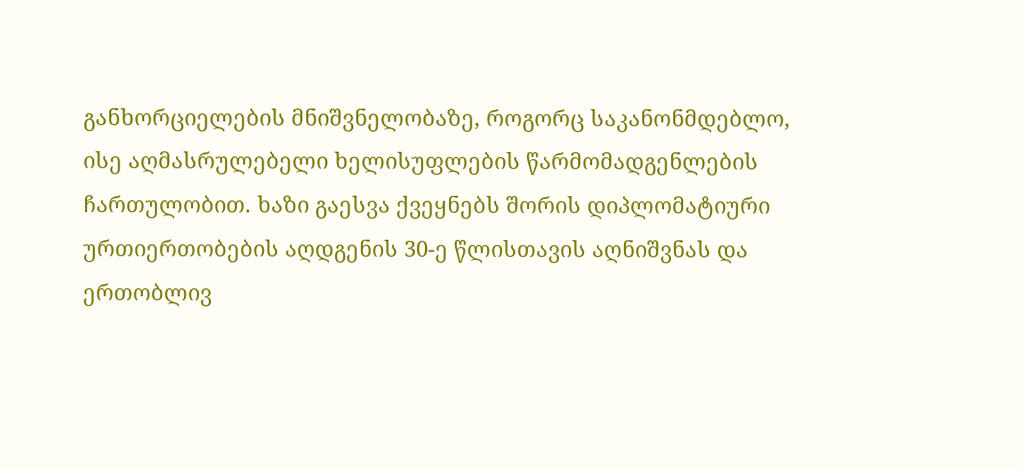განხორციელების მნიშვნელობაზე, როგორც საკანონმდებლო, ისე აღმასრულებელი ხელისუფლების წარმომადგენლების ჩართულობით. ხაზი გაესვა ქვეყნებს შორის დიპლომატიური ურთიერთობების აღდგენის 30-ე წლისთავის აღნიშვნას და ერთობლივ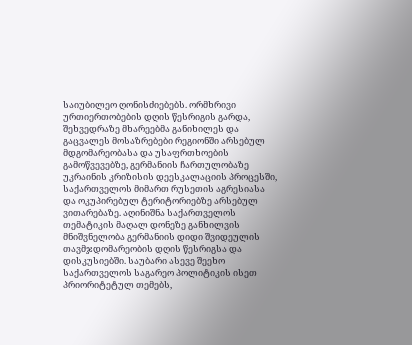საიუბილეო ღონისძიებებს. ორმხრივი ურთიერთობების დღის წესრიგის გარდა, შეხვედრაზე მხარეებმა განიხილეს და გაცვალეს მოსაზრებები რეგიონში არსებულ მდგომარეობასა და უსაფრთხოების გამოწვევებზე, გერმანიის ჩართულობაზე უკრაინის კრიზისის დეესკალაციის პროცესში, საქართველოს მიმართ რუსეთის აგრესიასა და ოკუპირებულ ტერიტორიებზე არსებულ ვითარებაზე. აღინიშნა საქართველოს თემატიკის მაღალ დონეზე განხილვის მნიშვნელობა გერმანიის დიდი შვიდეულის თავმჯდომარეობის დღის წესრიგსა და დისკუსიებში. საუბარი ასევე შეეხო საქართველოს საგარეო პოლიტიკის ისეთ პრიორიტეტულ თემებს,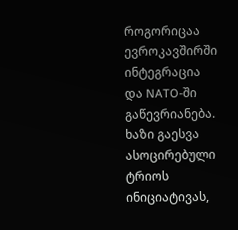როგორიცაა ევროკავშირში ინტეგრაცია და NATO-ში გაწევრიანება. ხაზი გაესვა ასოცირებული ტრიოს ინიციატივას,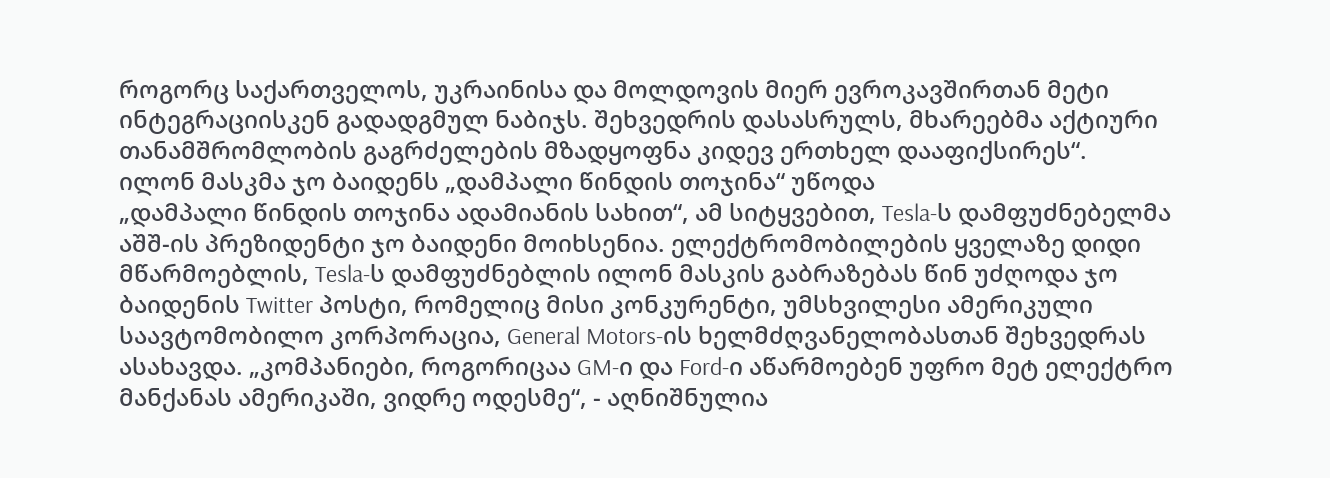როგორც საქართველოს, უკრაინისა და მოლდოვის მიერ ევროკავშირთან მეტი ინტეგრაციისკენ გადადგმულ ნაბიჯს. შეხვედრის დასასრულს, მხარეებმა აქტიური თანამშრომლობის გაგრძელების მზადყოფნა კიდევ ერთხელ დააფიქსირეს“.
ილონ მასკმა ჯო ბაიდენს „დამპალი წინდის თოჯინა“ უწოდა
„დამპალი წინდის თოჯინა ადამიანის სახით“, ამ სიტყვებით, Tesla-ს დამფუძნებელმა აშშ-ის პრეზიდენტი ჯო ბაიდენი მოიხსენია. ელექტრომობილების ყველაზე დიდი მწარმოებლის, Tesla-ს დამფუძნებლის ილონ მასკის გაბრაზებას წინ უძღოდა ჯო ბაიდენის Twitter პოსტი, რომელიც მისი კონკურენტი, უმსხვილესი ამერიკული საავტომობილო კორპორაცია, General Motors-ის ხელმძღვანელობასთან შეხვედრას ასახავდა. „კომპანიები, როგორიცაა GM-ი და Ford-ი აწარმოებენ უფრო მეტ ელექტრო მანქანას ამერიკაში, ვიდრე ოდესმე“, - აღნიშნულია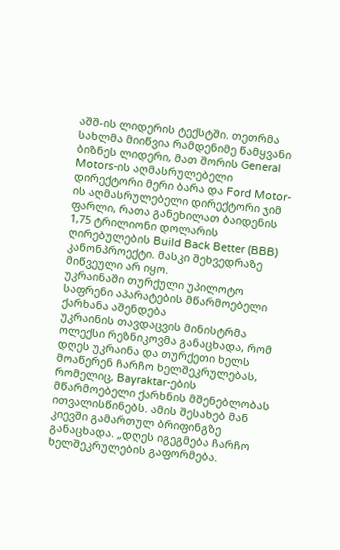აშშ-ის ლიდერის ტექსტში. თეთრმა სახლმა მიიწვია რამდენიმე წამყვანი ბიზნეს ლიდერი, მათ შორის General Motors-ის აღმასრულებელი დირექტორი მერი ბარა და Ford Motor-ის აღმასრულებელი დირექტორი ჯიმ ფარლი, რათა განეხილათ ბაიდენის 1,75 ტრილიონი დოლარის ღირებულების Build Back Better (BBB) კანონპროექტი. მასკი შეხვედრაზე მიწვეული არ იყო.
უკრაინაში თურქული უპილოტო საფრენი აპარატების მწარმოებელი ქარხანა აშენდება
უკრაინის თავდაცვის მინისტრმა ოლექსი რეზნიკოვმა განაცხადა, რომ დღეს უკრაინა და თურქეთი ხელს მოაწერენ ჩარჩო ხელშეკრულებას, რომელიც, Bayraktar-ების მწარმოებელი ქარხნის მშენებლობას ითვალისწინებს. ამის შესახებ მან კიევში გამართულ ბრიფინგზე განაცხადა. „დღეს იგეგმება ჩარჩო ხელშეკრულების გაფორმება.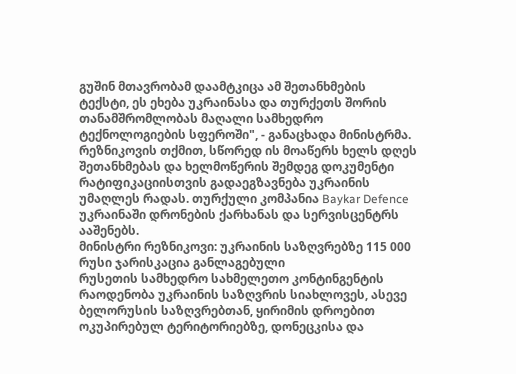გუშინ მთავრობამ დაამტკიცა ამ შეთანხმების ტექსტი, ეს ეხება უკრაინასა და თურქეთს შორის თანამშრომლობას მაღალი სამხედრო ტექნოლოგიების სფეროში", - განაცხადა მინისტრმა. რეზნიკოვის თქმით, სწორედ ის მოაწერს ხელს დღეს შეთანხმებას და ხელმოწერის შემდეგ დოკუმენტი რატიფიკაციისთვის გადაეგზავნება უკრაინის უმაღლეს რადას. თურქული კომპანია Baykar Defence უკრაინაში დრონების ქარხანას და სერვისცენტრს ააშენებს.
მინისტრი რეზნიკოვი: უკრაინის საზღვრებზე 115 000 რუსი ჯარისკაცია განლაგებული
რუსეთის სამხედრო სახმელეთო კონტინგენტის რაოდენობა უკრაინის საზღვრის სიახლოვეს, ასევე ბელორუსის საზღვრებთან, ყირიმის დროებით ოკუპირებულ ტერიტორიებზე, დონეცკისა და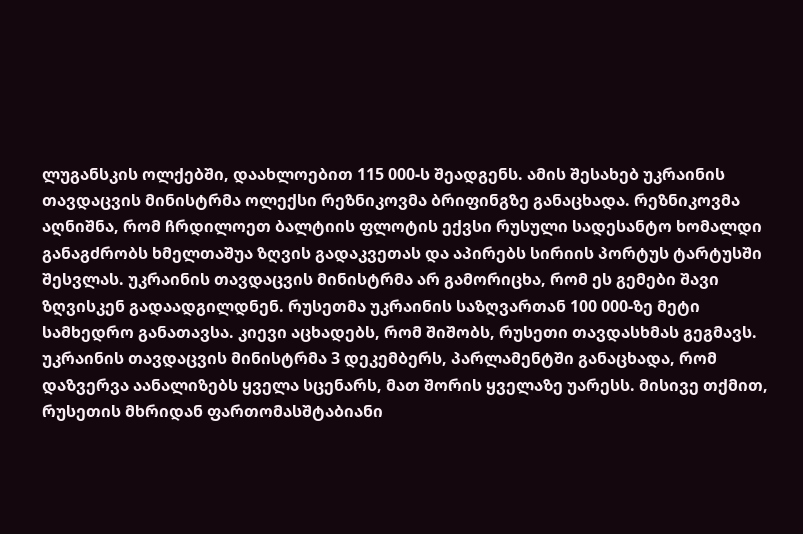ლუგანსკის ოლქებში, დაახლოებით 115 000-ს შეადგენს. ამის შესახებ უკრაინის თავდაცვის მინისტრმა ოლექსი რეზნიკოვმა ბრიფინგზე განაცხადა. რეზნიკოვმა აღნიშნა, რომ ჩრდილოეთ ბალტიის ფლოტის ექვსი რუსული სადესანტო ხომალდი განაგძრობს ხმელთაშუა ზღვის გადაკვეთას და აპირებს სირიის პორტუს ტარტუსში შესვლას. უკრაინის თავდაცვის მინისტრმა არ გამორიცხა, რომ ეს გემები შავი ზღვისკენ გადაადგილდნენ. რუსეთმა უკრაინის საზღვართან 100 000-ზე მეტი სამხედრო განათავსა. კიევი აცხადებს, რომ შიშობს, რუსეთი თავდასხმას გეგმავს. უკრაინის თავდაცვის მინისტრმა 3 დეკემბერს, პარლამენტში განაცხადა, რომ დაზვერვა აანალიზებს ყველა სცენარს, მათ შორის ყველაზე უარესს. მისივე თქმით, რუსეთის მხრიდან ფართომასშტაბიანი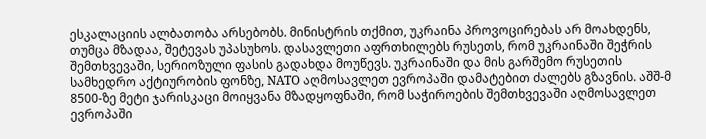ესკალაციის ალბათობა არსებობს. მინისტრის თქმით, უკრაინა პროვოცირებას არ მოახდენს, თუმცა მზადაა, შეტევას უპასუხოს. დასავლეთი აფრთხილებს რუსეთს, რომ უკრაინაში შეჭრის შემთხვევაში, სერიოზული ფასის გადახდა მოუწევს. უკრაინაში და მის გარშემო რუსეთის სამხედრო აქტიურობის ფონზე, NATO აღმოსავლეთ ევროპაში დამატებით ძალებს გზავნის. აშშ-მ 8500-ზე მეტი ჯარისკაცი მოიყვანა მზადყოფნაში, რომ საჭიროების შემთხვევაში აღმოსავლეთ ევროპაში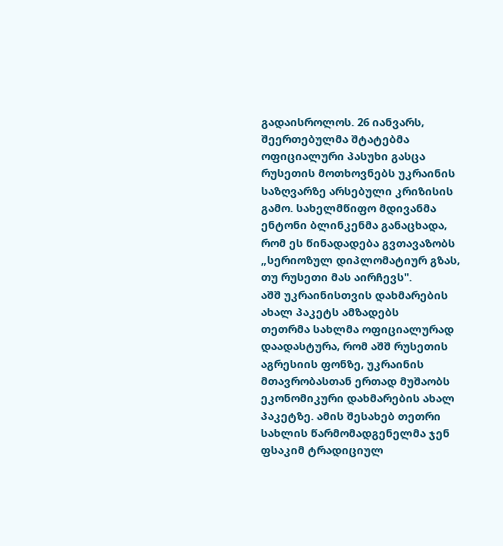გადაისროლოს. 26 იანვარს, შეერთებულმა შტატებმა ოფიციალური პასუხი გასცა რუსეთის მოთხოვნებს უკრაინის საზღვარზე არსებული კრიზისის გამო. სახელმწიფო მდივანმა ენტონი ბლინკენმა განაცხადა, რომ ეს წინადადება გვთავაზობს „სერიოზულ დიპლომატიურ გზას, თუ რუსეთი მას აირჩევს".
აშშ უკრაინისთვის დახმარების ახალ პაკეტს ამზადებს
თეთრმა სახლმა ოფიციალურად დაადასტურა, რომ აშშ რუსეთის აგრესიის ფონზე, უკრაინის მთავრობასთან ერთად მუშაობს ეკონომიკური დახმარების ახალ პაკეტზე. ამის შესახებ თეთრი სახლის წარმომადგენელმა ჯენ ფსაკიმ ტრადიციულ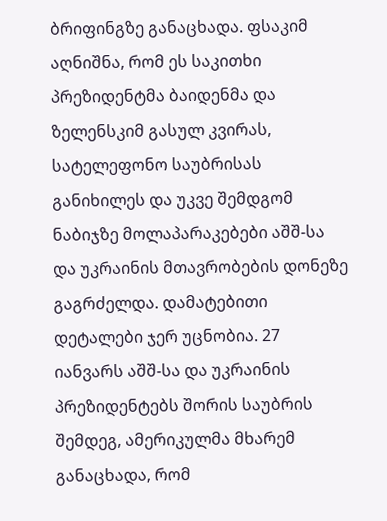ბრიფინგზე განაცხადა. ფსაკიმ აღნიშნა, რომ ეს საკითხი პრეზიდენტმა ბაიდენმა და ზელენსკიმ გასულ კვირას, სატელეფონო საუბრისას განიხილეს და უკვე შემდგომ ნაბიჯზე მოლაპარაკებები აშშ-სა და უკრაინის მთავრობების დონეზე გაგრძელდა. დამატებითი დეტალები ჯერ უცნობია. 27 იანვარს აშშ-სა და უკრაინის პრეზიდენტებს შორის საუბრის შემდეგ, ამერიკულმა მხარემ განაცხადა, რომ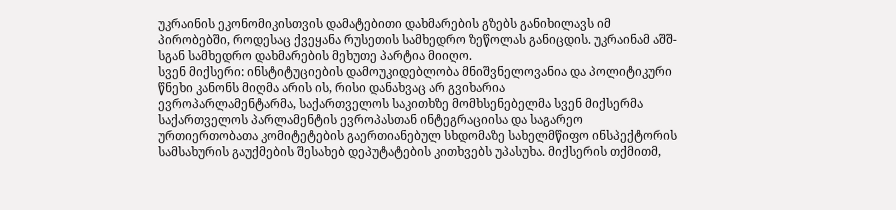უკრაინის ეკონომიკისთვის დამატებითი დახმარების გზებს განიხილავს იმ პირობებში, როდესაც ქვეყანა რუსეთის სამხედრო ზეწოლას განიცდის. უკრაინამ აშშ-სგან სამხედრო დახმარების მეხუთე პარტია მიიღო.
სვენ მიქსერი: ინსტიტუციების დამოუკიდებლობა მნიშვნელოვანია და პოლიტიკური წნეხი კანონს მიღმა არის ის, რისი დანახვაც არ გვიხარია
ევროპარლამენტარმა, საქართველოს საკითხზე მომხსენებელმა სვენ მიქსერმა საქართველოს პარლამენტის ევროპასთან ინტეგრაციისა და საგარეო ურთიერთობათა კომიტეტების გაერთიანებულ სხდომაზე სახელმწიფო ინსპექტორის სამსახურის გაუქმების შესახებ დეპუტატების კითხვებს უპასუხა. მიქსერის თქმითმ,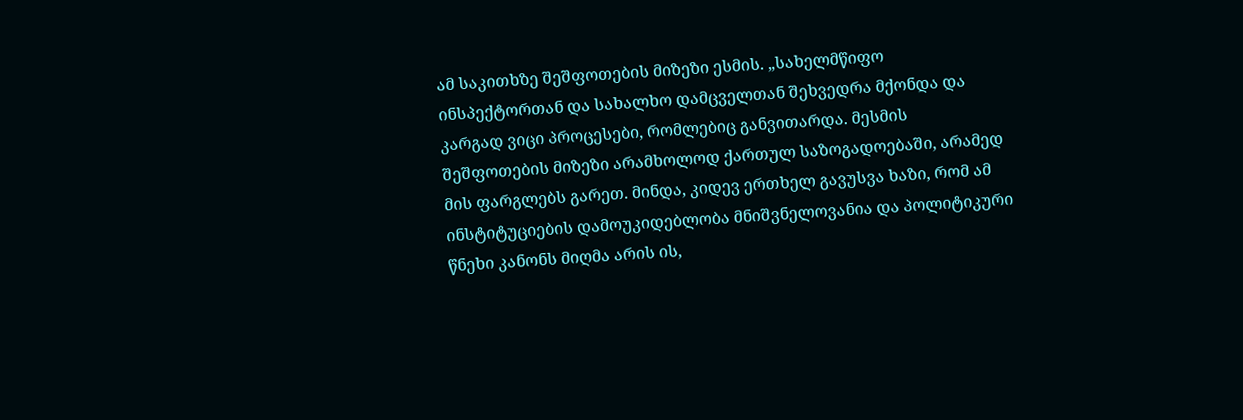ამ საკითხზე შეშფოთების მიზეზი ესმის. „სახელმწიფო ინსპექტორთან და სახალხო დამცველთან შეხვედრა მქონდა და კარგად ვიცი პროცესები, რომლებიც განვითარდა. მესმის შეშფოთების მიზეზი არამხოლოდ ქართულ საზოგადოებაში, არამედ მის ფარგლებს გარეთ. მინდა, კიდევ ერთხელ გავუსვა ხაზი, რომ ამ ინსტიტუციების დამოუკიდებლობა მნიშვნელოვანია და პოლიტიკური წნეხი კანონს მიღმა არის ის,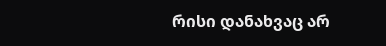რისი დანახვაც არ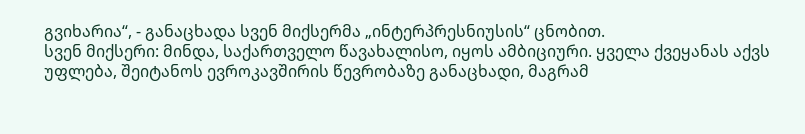გვიხარია“, - განაცხადა სვენ მიქსერმა „ინტერპრესნიუსის“ ცნობით.
სვენ მიქსერი: მინდა, საქართველო წავახალისო, იყოს ამბიციური. ყველა ქვეყანას აქვს უფლება, შეიტანოს ევროკავშირის წევრობაზე განაცხადი, მაგრამ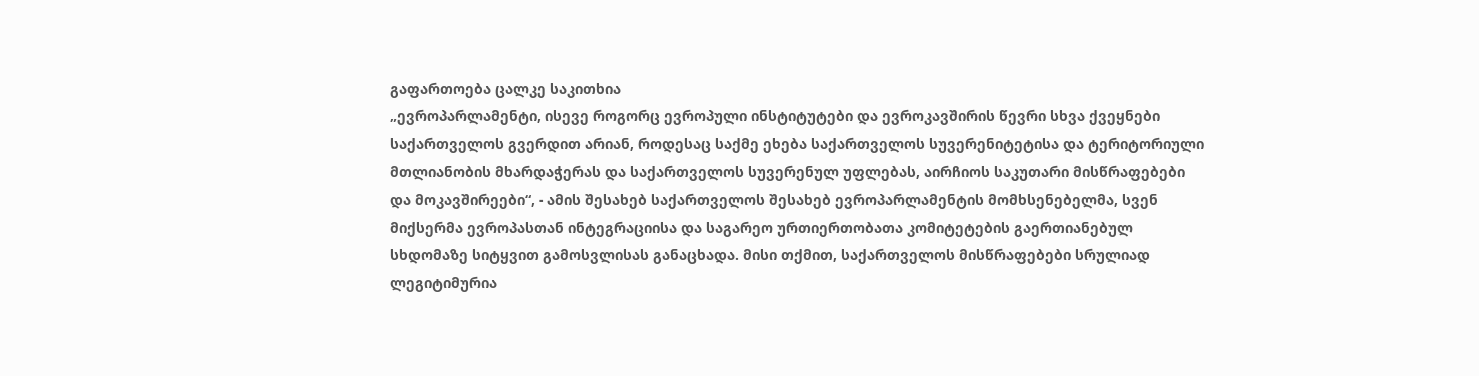გაფართოება ცალკე საკითხია
„ევროპარლამენტი, ისევე როგორც ევროპული ინსტიტუტები და ევროკავშირის წევრი სხვა ქვეყნები საქართველოს გვერდით არიან, როდესაც საქმე ეხება საქართველოს სუვერენიტეტისა და ტერიტორიული მთლიანობის მხარდაჭერას და საქართველოს სუვერენულ უფლებას, აირჩიოს საკუთარი მისწრაფებები და მოკავშირეები“, - ამის შესახებ საქართველოს შესახებ ევროპარლამენტის მომხსენებელმა, სვენ მიქსერმა ევროპასთან ინტეგრაციისა და საგარეო ურთიერთობათა კომიტეტების გაერთიანებულ სხდომაზე სიტყვით გამოსვლისას განაცხადა. მისი თქმით, საქართველოს მისწრაფებები სრულიად ლეგიტიმურია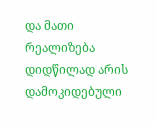და მათი რეალიზება დიდწილად არის დამოკიდებული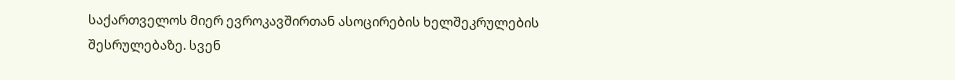საქართველოს მიერ ევროკავშირთან ასოცირების ხელშეკრულების შესრულებაზე. სვენ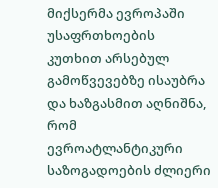მიქსერმა ევროპაში უსაფრთხოების კუთხით არსებულ გამოწვევებზე ისაუბრა და ხაზგასმით აღნიშნა, რომ ევროატლანტიკური საზოგადოების ძლიერი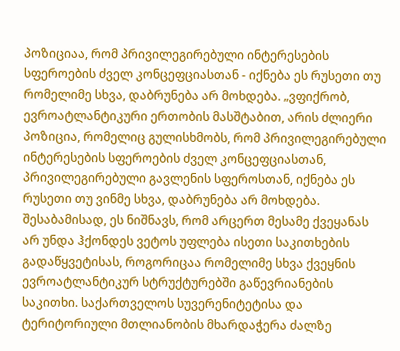პოზიციაა, რომ პრივილეგირებული ინტერესების სფეროების ძველ კონცეფციასთან - იქნება ეს რუსეთი თუ რომელიმე სხვა, დაბრუნება არ მოხდება. „ვფიქრობ, ევროატლანტიკური ერთობის მასშტაბით, არის ძლიერი პოზიცია, რომელიც გულისხმობს, რომ პრივილეგირებული ინტერესების სფეროების ძველ კონცეფციასთან, პრივილეგირებული გავლენის სფეროსთან, იქნება ეს რუსეთი თუ ვინმე სხვა, დაბრუნება არ მოხდება. შესაბამისად, ეს ნიშნავს, რომ არცერთ მესამე ქვეყანას არ უნდა ჰქონდეს ვეტოს უფლება ისეთი საკითხების გადაწყვეტისას, როგორიცაა რომელიმე სხვა ქვეყნის ევროატლანტიკურ სტრუქტურებში გაწევრიანების საკითხი. საქართველოს სუვერენიტეტისა და ტერიტორიული მთლიანობის მხარდაჭერა ძალზე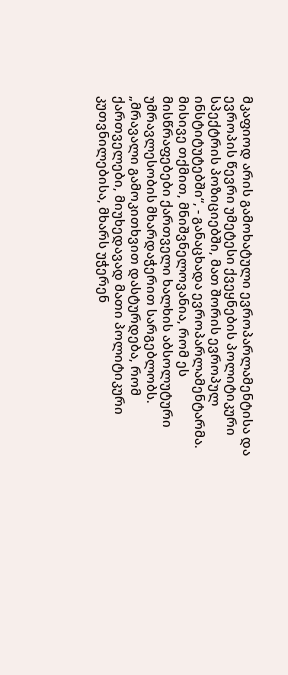მკაფიოდ არის გამოხატული ევროპარლამენტისა და ევროპის წევრი უმეტესი ქვეყნების პოლიტიკური სპექტრის პოზიციებში, მათ შორის ევროპულ ინსტიტუტებში“, - განაცხადა ევროპარლამენტარმა. მისივე თქმით, მნიშვნელოვანია, რომ ეს მისწრაფებები ქართველი ხალხის აბსოლუტური უმრავლესობის მხარდაჭერით სარგებლობს. „მრავალი გამოკითხვით დასტურდება, რომ ქართველები, მიუხედავად მათი პოლიტიკური კუთვნილებისა, მხარს უჭერენ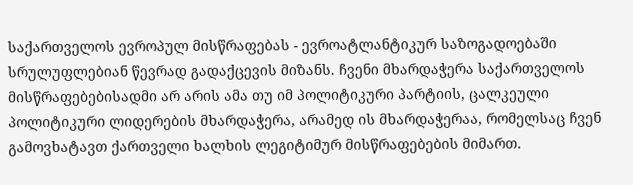საქართველოს ევროპულ მისწრაფებას - ევროატლანტიკურ საზოგადოებაში სრულუფლებიან წევრად გადაქცევის მიზანს. ჩვენი მხარდაჭერა საქართველოს მისწრაფებებისადმი არ არის ამა თუ იმ პოლიტიკური პარტიის, ცალკეული პოლიტიკური ლიდერების მხარდაჭერა, არამედ ის მხარდაჭერაა, რომელსაც ჩვენ გამოვხატავთ ქართველი ხალხის ლეგიტიმურ მისწრაფებების მიმართ.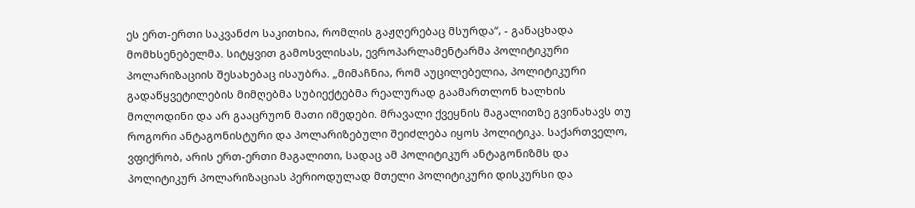ეს ერთ-ერთი საკვანძო საკითხია, რომლის გაჟღერებაც მსურდა“, - განაცხადა მომხსენებელმა. სიტყვით გამოსვლისას, ევროპარლამენტარმა პოლიტიკური პოლარიზაციის შესახებაც ისაუბრა. „მიმაჩნია, რომ აუცილებელია, პოლიტიკური გადაწყვეტილების მიმღებმა სუბიექტებმა რეალურად გაამართლონ ხალხის მოლოდინი და არ გააცრუონ მათი იმედები. მრავალი ქვეყნის მაგალითზე გვინახავს თუ როგორი ანტაგონისტური და პოლარიზებული შეიძლება იყოს პოლიტიკა. საქართველო, ვფიქრობ, არის ერთ-ერთი მაგალითი, სადაც ამ პოლიტიკურ ანტაგონიზმს და პოლიტიკურ პოლარიზაციას პერიოდულად მთელი პოლიტიკური დისკურსი და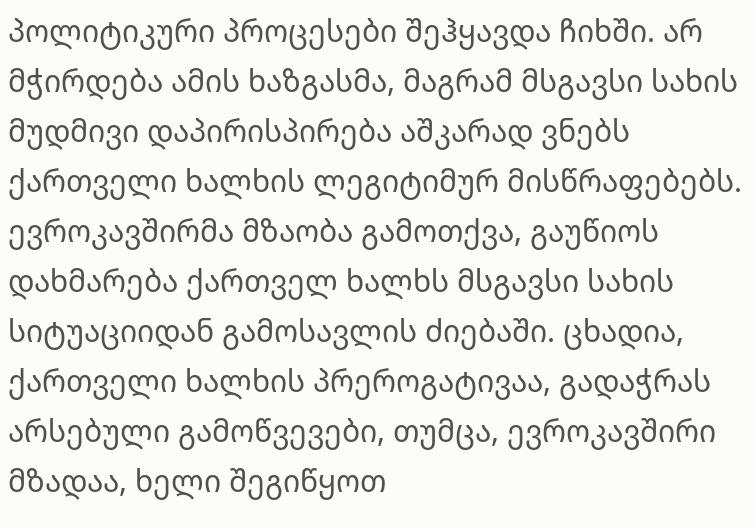პოლიტიკური პროცესები შეჰყავდა ჩიხში. არ მჭირდება ამის ხაზგასმა, მაგრამ მსგავსი სახის მუდმივი დაპირისპირება აშკარად ვნებს ქართველი ხალხის ლეგიტიმურ მისწრაფებებს. ევროკავშირმა მზაობა გამოთქვა, გაუწიოს დახმარება ქართველ ხალხს მსგავსი სახის სიტუაციიდან გამოსავლის ძიებაში. ცხადია, ქართველი ხალხის პრეროგატივაა, გადაჭრას არსებული გამოწვევები, თუმცა, ევროკავშირი მზადაა, ხელი შეგიწყოთ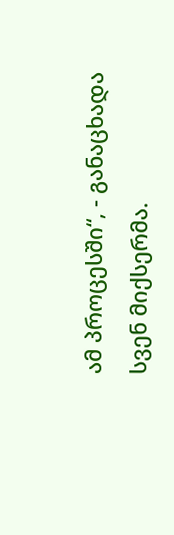ამ პროცესში“, - განაცხადა სვენ მიქსერმა.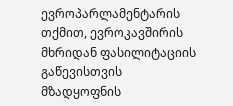ევროპარლამენტარის თქმით, ევროკავშირის მხრიდან ფასილიტაციის გაწევისთვის მზადყოფნის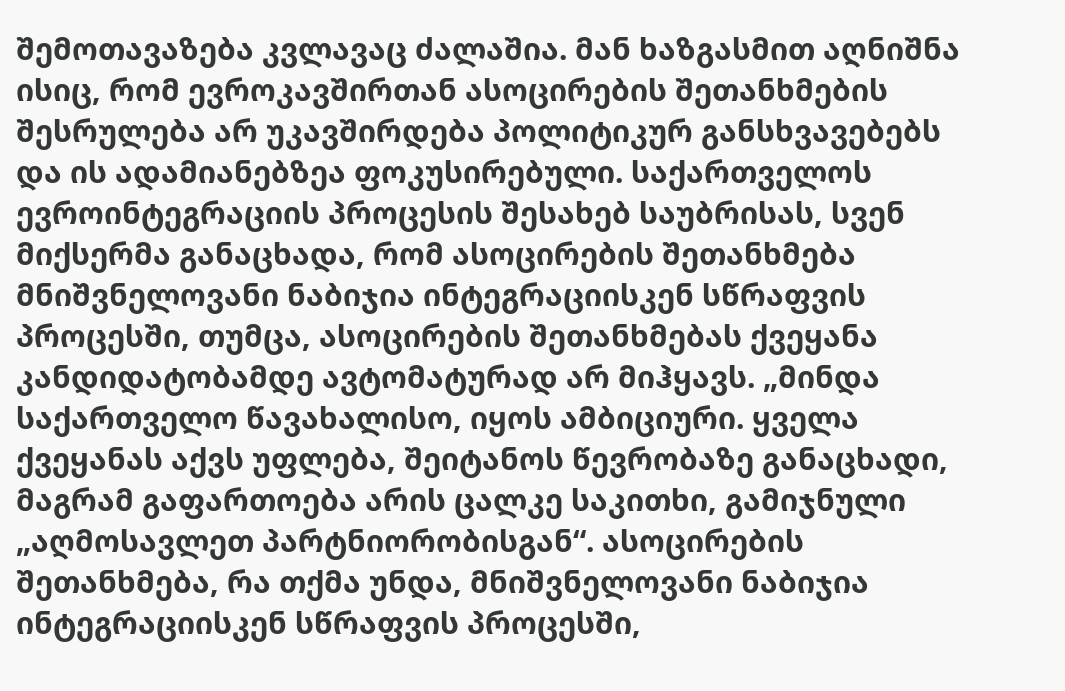შემოთავაზება კვლავაც ძალაშია. მან ხაზგასმით აღნიშნა ისიც, რომ ევროკავშირთან ასოცირების შეთანხმების შესრულება არ უკავშირდება პოლიტიკურ განსხვავებებს და ის ადამიანებზეა ფოკუსირებული. საქართველოს ევროინტეგრაციის პროცესის შესახებ საუბრისას, სვენ მიქსერმა განაცხადა, რომ ასოცირების შეთანხმება მნიშვნელოვანი ნაბიჯია ინტეგრაციისკენ სწრაფვის პროცესში, თუმცა, ასოცირების შეთანხმებას ქვეყანა კანდიდატობამდე ავტომატურად არ მიჰყავს. „მინდა საქართველო წავახალისო, იყოს ამბიციური. ყველა ქვეყანას აქვს უფლება, შეიტანოს წევრობაზე განაცხადი, მაგრამ გაფართოება არის ცალკე საკითხი, გამიჯნული „აღმოსავლეთ პარტნიორობისგან“. ასოცირების შეთანხმება, რა თქმა უნდა, მნიშვნელოვანი ნაბიჯია ინტეგრაციისკენ სწრაფვის პროცესში,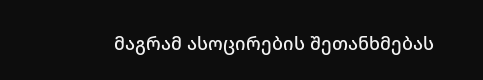მაგრამ ასოცირების შეთანხმებას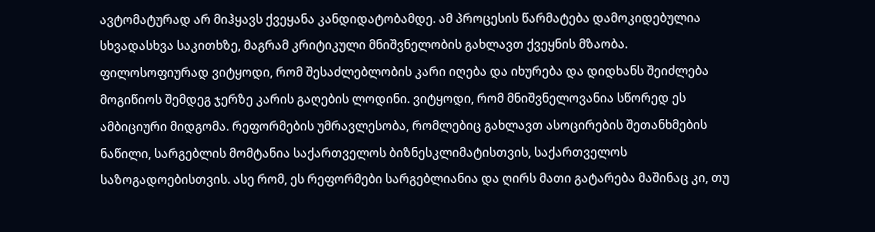ავტომატურად არ მიჰყავს ქვეყანა კანდიდატობამდე. ამ პროცესის წარმატება დამოკიდებულია სხვადასხვა საკითხზე, მაგრამ კრიტიკული მნიშვნელობის გახლავთ ქვეყნის მზაობა. ფილოსოფიურად ვიტყოდი, რომ შესაძლებლობის კარი იღება და იხურება და დიდხანს შეიძლება მოგიწიოს შემდეგ ჯერზე კარის გაღების ლოდინი. ვიტყოდი, რომ მნიშვნელოვანია სწორედ ეს ამბიციური მიდგომა. რეფორმების უმრავლესობა, რომლებიც გახლავთ ასოცირების შეთანხმების ნაწილი, სარგებლის მომტანია საქართველოს ბიზნესკლიმატისთვის, საქართველოს საზოგადოებისთვის. ასე რომ, ეს რეფორმები სარგებლიანია და ღირს მათი გატარება მაშინაც კი, თუ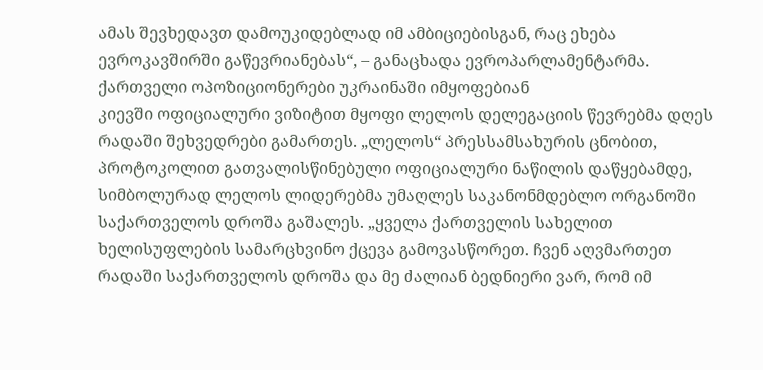ამას შევხედავთ დამოუკიდებლად იმ ამბიციებისგან, რაც ეხება ევროკავშირში გაწევრიანებას“, – განაცხადა ევროპარლამენტარმა.
ქართველი ოპოზიციონერები უკრაინაში იმყოფებიან
კიევში ოფიციალური ვიზიტით მყოფი ლელოს დელეგაციის წევრებმა დღეს რადაში შეხვედრები გამართეს. „ლელოს“ პრესსამსახურის ცნობით, პროტოკოლით გათვალისწინებული ოფიციალური ნაწილის დაწყებამდე, სიმბოლურად ლელოს ლიდერებმა უმაღლეს საკანონმდებლო ორგანოში საქართველოს დროშა გაშალეს. „ყველა ქართველის სახელით ხელისუფლების სამარცხვინო ქცევა გამოვასწორეთ. ჩვენ აღვმართეთ რადაში საქართველოს დროშა და მე ძალიან ბედნიერი ვარ, რომ იმ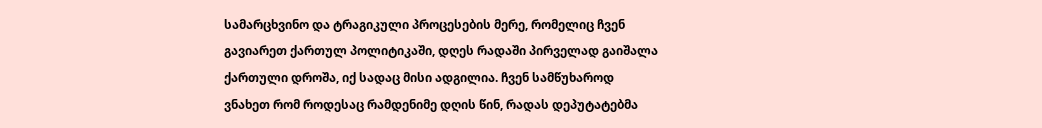სამარცხვინო და ტრაგიკული პროცესების მერე, რომელიც ჩვენ გავიარეთ ქართულ პოლიტიკაში, დღეს რადაში პირველად გაიშალა ქართული დროშა, იქ სადაც მისი ადგილია. ჩვენ სამწუხაროდ ვნახეთ რომ როდესაც რამდენიმე დღის წინ, რადას დეპუტატებმა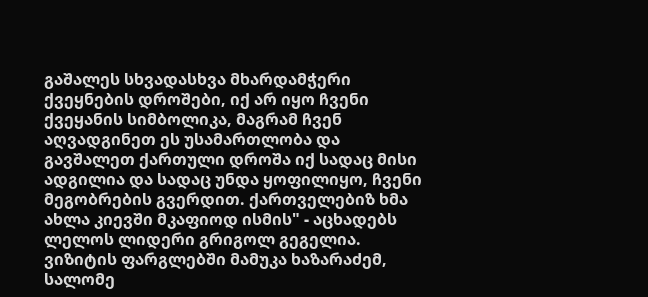გაშალეს სხვადასხვა მხარდამჭერი ქვეყნების დროშები, იქ არ იყო ჩვენი ქვეყანის სიმბოლიკა, მაგრამ ჩვენ აღვადგინეთ ეს უსამართლობა და გავშალეთ ქართული დროშა იქ სადაც მისი ადგილია და სადაც უნდა ყოფილიყო, ჩვენი მეგობრების გვერდით. ქართველებიზ ხმა ახლა კიევში მკაფიოდ ისმის" - აცხადებს ლელოს ლიდერი გრიგოლ გეგელია. ვიზიტის ფარგლებში მამუკა ხაზარაძემ, სალომე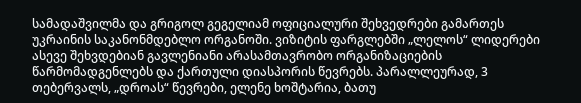სამადაშვილმა და გრიგოლ გეგელიამ ოფიციალური შეხვედრები გამართეს უკრაინის საკანონმდებლო ორგანოში. ვიზიტის ფარგლებში „ლელოს“ ლიდერები ასევე შეხვდებიან გავლენიანი არასამთავრობო ორგანიზაციების წარმომადგენლებს და ქართული დიასპორის წევრებს. პარალლეურად, 3 თებერვალს, „დროას“ წევრები, ელენე ხოშტარია, ბათუ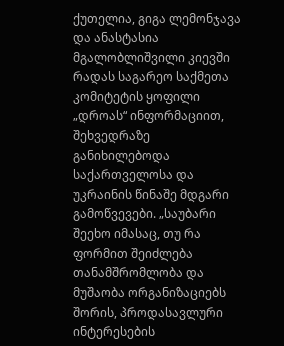ქუთელია, გიგა ლემონჯავა და ანასტასია მგალობლიშვილი კიევში რადას საგარეო საქმეთა კომიტეტის ყოფილი „დროას“ ინფორმაციით, შეხვედრაზე განიხილებოდა საქართველოსა და უკრაინის წინაშე მდგარი გამოწვევები. „საუბარი შეეხო იმასაც, თუ რა ფორმით შეიძლება თანამშრომლობა და მუშაობა ორგანიზაციებს შორის, პროდასავლური ინტერესების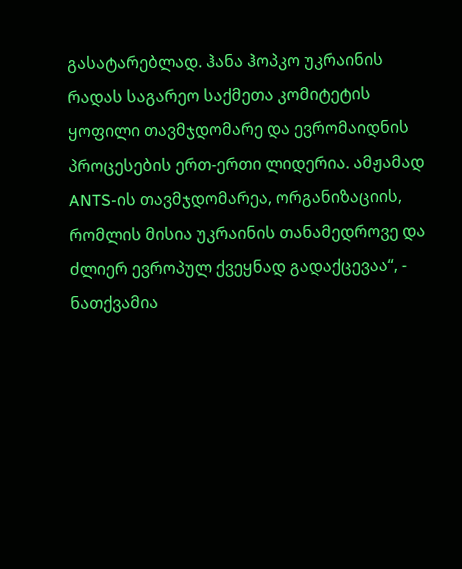გასატარებლად. ჰანა ჰოპკო უკრაინის რადას საგარეო საქმეთა კომიტეტის ყოფილი თავმჯდომარე და ევრომაიდნის პროცესების ერთ-ერთი ლიდერია. ამჟამად ANTS-ის თავმჯდომარეა, ორგანიზაციის, რომლის მისია უკრაინის თანამედროვე და ძლიერ ევროპულ ქვეყნად გადაქცევაა“, - ნათქვამია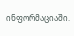ინფორმაციაში.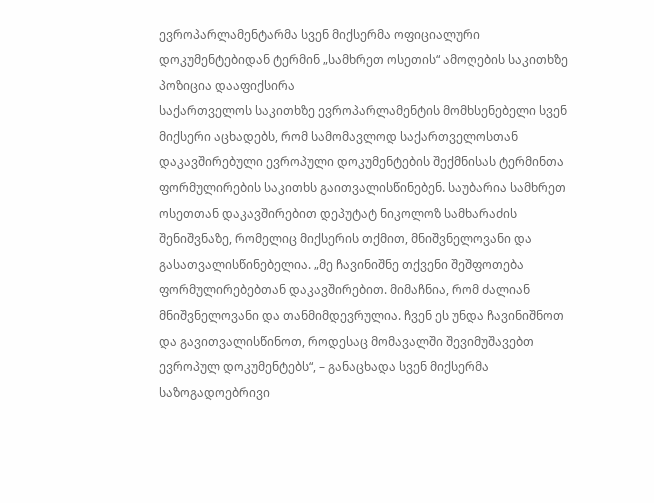ევროპარლამენტარმა სვენ მიქსერმა ოფიციალური დოკუმენტებიდან ტერმინ „სამხრეთ ოსეთის“ ამოღების საკითხზე პოზიცია დააფიქსირა
საქართველოს საკითხზე ევროპარლამენტის მომხსენებელი სვენ მიქსერი აცხადებს, რომ სამომავლოდ საქართველოსთან დაკავშირებული ევროპული დოკუმენტების შექმნისას ტერმინთა ფორმულირების საკითხს გაითვალისწინებენ. საუბარია სამხრეთ ოსეთთან დაკავშირებით დეპუტატ ნიკოლოზ სამხარაძის შენიშვნაზე, რომელიც მიქსერის თქმით, მნიშვნელოვანი და გასათვალისწინებელია. „მე ჩავინიშნე თქვენი შეშფოთება ფორმულირებებთან დაკავშირებით. მიმაჩნია, რომ ძალიან მნიშვნელოვანი და თანმიმდევრულია. ჩვენ ეს უნდა ჩავინიშნოთ და გავითვალისწინოთ, როდესაც მომავალში შევიმუშავებთ ევროპულ დოკუმენტებს“, – განაცხადა სვენ მიქსერმა საზოგადოებრივი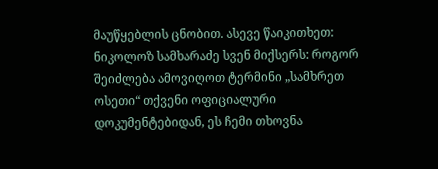მაუწყებლის ცნობით. ასევე წაიკითხეთ: ნიკოლოზ სამხარაძე სვენ მიქსერს: როგორ შეიძლება ამოვიღოთ ტერმინი „სამხრეთ ოსეთი“ თქვენი ოფიციალური დოკუმენტებიდან, ეს ჩემი თხოვნა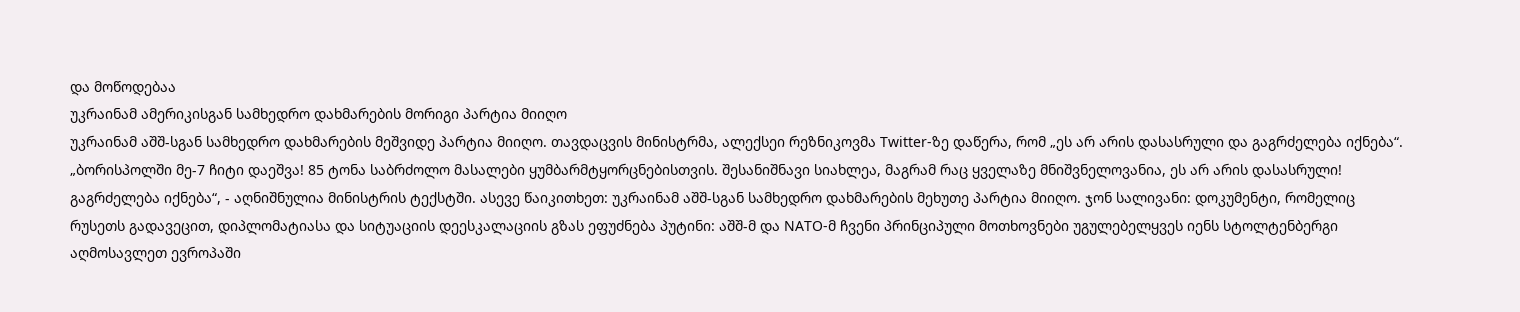და მოწოდებაა
უკრაინამ ამერიკისგან სამხედრო დახმარების მორიგი პარტია მიიღო
უკრაინამ აშშ-სგან სამხედრო დახმარების მეშვიდე პარტია მიიღო. თავდაცვის მინისტრმა, ალექსეი რეზნიკოვმა Twitter-ზე დაწერა, რომ „ეს არ არის დასასრული და გაგრძელება იქნება“. „ბორისპოლში მე-7 ჩიტი დაეშვა! 85 ტონა საბრძოლო მასალები ყუმბარმტყორცნებისთვის. შესანიშნავი სიახლეა, მაგრამ რაც ყველაზე მნიშვნელოვანია, ეს არ არის დასასრული! გაგრძელება იქნება“, - აღნიშნულია მინისტრის ტექსტში. ასევე წაიკითხეთ: უკრაინამ აშშ-სგან სამხედრო დახმარების მეხუთე პარტია მიიღო. ჯონ სალივანი: დოკუმენტი, რომელიც რუსეთს გადავეცით, დიპლომატიასა და სიტუაციის დეესკალაციის გზას ეფუძნება პუტინი: აშშ-მ და NATO-მ ჩვენი პრინციპული მოთხოვნები უგულებელყვეს იენს სტოლტენბერგი აღმოსავლეთ ევროპაში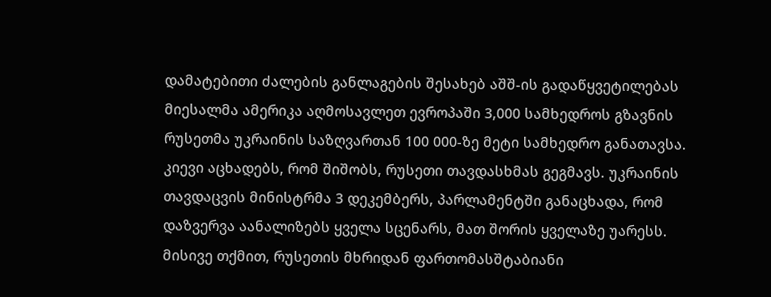დამატებითი ძალების განლაგების შესახებ აშშ-ის გადაწყვეტილებას მიესალმა ამერიკა აღმოსავლეთ ევროპაში 3,000 სამხედროს გზავნის რუსეთმა უკრაინის საზღვართან 100 000-ზე მეტი სამხედრო განათავსა. კიევი აცხადებს, რომ შიშობს, რუსეთი თავდასხმას გეგმავს. უკრაინის თავდაცვის მინისტრმა 3 დეკემბერს, პარლამენტში განაცხადა, რომ დაზვერვა აანალიზებს ყველა სცენარს, მათ შორის ყველაზე უარესს. მისივე თქმით, რუსეთის მხრიდან ფართომასშტაბიანი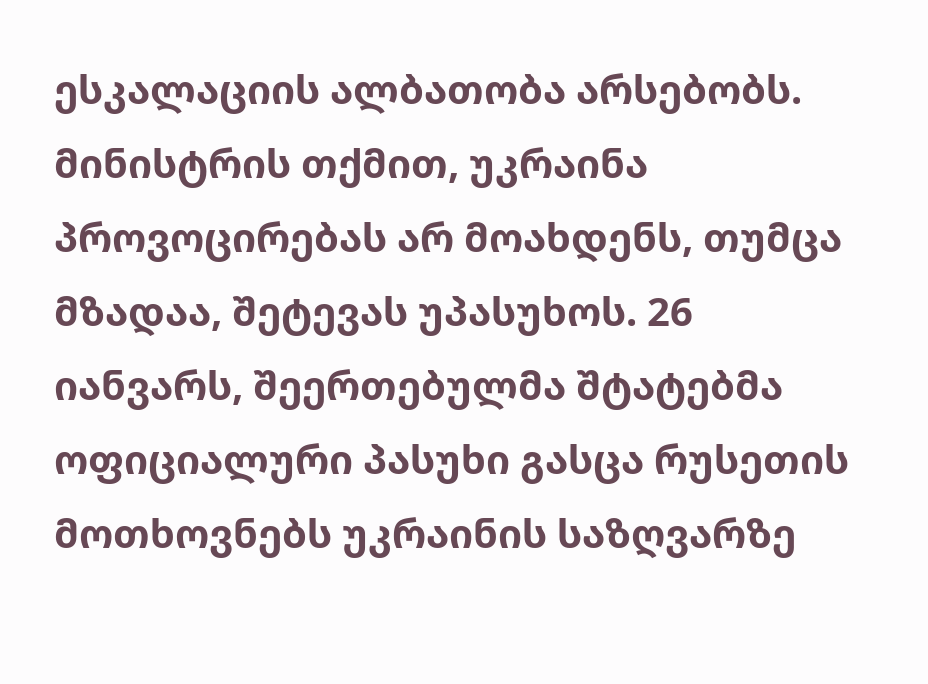ესკალაციის ალბათობა არსებობს. მინისტრის თქმით, უკრაინა პროვოცირებას არ მოახდენს, თუმცა მზადაა, შეტევას უპასუხოს. 26 იანვარს, შეერთებულმა შტატებმა ოფიციალური პასუხი გასცა რუსეთის მოთხოვნებს უკრაინის საზღვარზე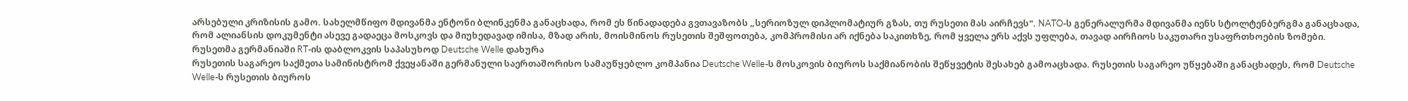არსებული კრიზისის გამო. სახელმწიფო მდივანმა ენტონი ბლინკენმა განაცხადა, რომ ეს წინადადება გვთავაზობს „სერიოზულ დიპლომატიურ გზას, თუ რუსეთი მას აირჩევს". NATO-ს გენერალურმა მდივანმა იენს სტოლტენბერგმა განაცხადა, რომ ალიანსის დოკუმენტი ასევე გადაეცა მოსკოვს და მიუხედავად იმისა, მზად არის, მოისმინოს რუსეთის შეშფოთება, კომპრომისი არ იქნება საკითხზე, რომ ყველა ერს აქვს უფლება, თავად აირჩიოს საკუთარი უსაფრთხოების ზომები.
რუსეთმა გერმანიაში RT-ის დაბლოკვის საპასუხოდ Deutsche Welle დახურა
რუსეთის საგარეო საქმეთა სამინისტრომ ქვეყანაში გერმანული საერთაშორისო სამაუწყებლო კომპანია Deutsche Welle-ს მოსკოვის ბიუროს საქმიანობის შეწყვეტის შესახებ გამოაცხადა. რუსეთის საგარეო უწყებაში განაცხადეს, რომ Deutsche Welle-ს რუსეთის ბიუროს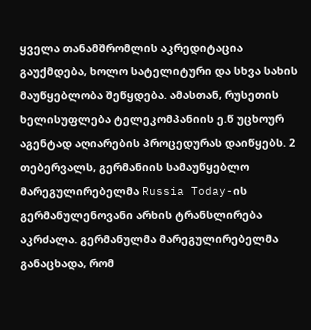ყველა თანამშრომლის აკრედიტაცია გაუქმდება, ხოლო სატელიტური და სხვა სახის მაუწყებლობა შეწყდება. ამასთან, რუსეთის ხელისუფლება ტელეკომპანიის ე.წ უცხოურ აგენტად აღიარების პროცედურას დაიწყებს. 2 თებერვალს, გერმანიის სამაუწყებლო მარეგულირებელმა Russia Today-ის გერმანულენოვანი არხის ტრანსლირება აკრძალა. გერმანულმა მარეგულირებელმა განაცხადა, რომ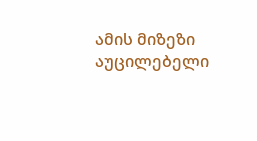ამის მიზეზი აუცილებელი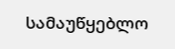სამაუწყებლო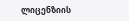ლიცენზიის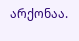არქონაა.